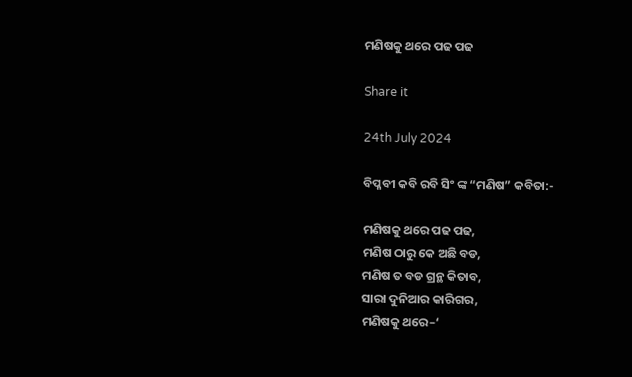ମଣିଷକୁ ଥରେ ପଢ ପଢ

Share it

24th July 2024

ବିପ୍ଳବୀ କବି ରବି ସିଂ ଙ୍କ “ମଣିଷ” କବିତା:-

ମଣିଷକୁ ଥରେ ପଢ ପଢ,
ମଣିଷ ଠାରୁ କେ ଅଛି ବଡ,
ମଣିଷ ତ ବଡ ଗ୍ରନ୍ଥ କିତାବ,
ସାରା ଦୁନିଆର କାରିଗର,
ମଣିଷକୁ ଥରେ–‘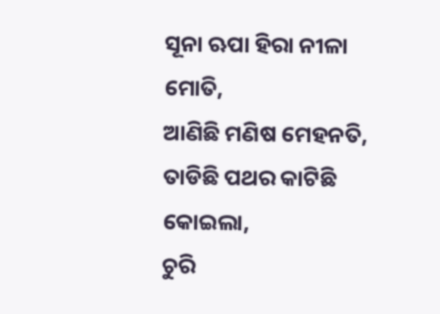ସୂନା ଋପା ହିରା ନୀଳା ମୋତି,
ଆଣିଛି ମଣିଷ ମେହନତି,
ତାଡିଛି ପଥର କାଟିଛି କୋଇଲା,
ଚୁରି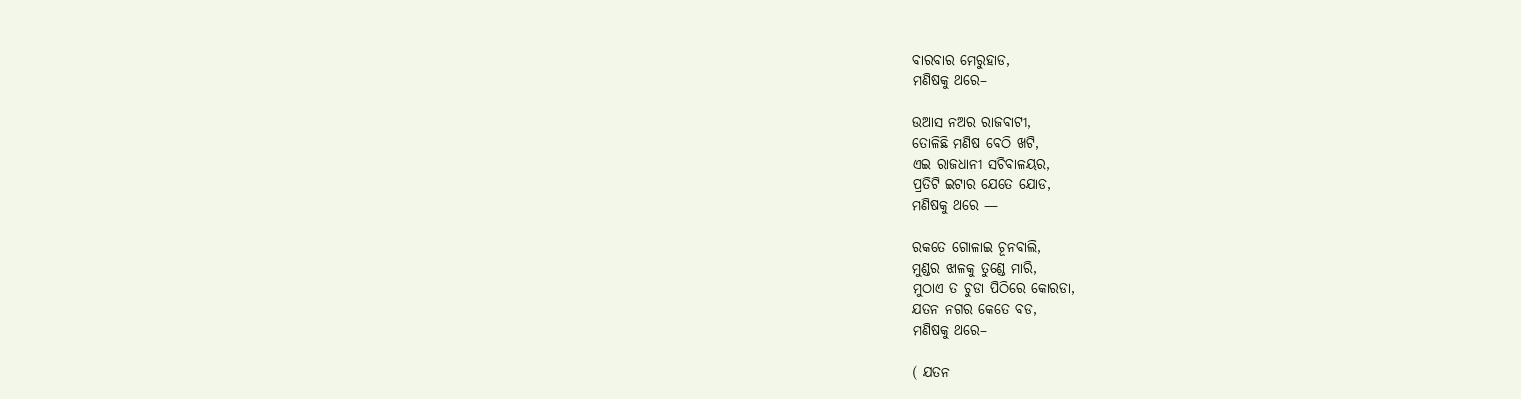ବାରବାର ମେରୁହାଡ,
ମଣିଷକୁ ଥରେ–

ଉଆସ ନଅର ରାଜବାଟୀ,
ତୋଳିଛି ମଣିଷ ବେଠି ଖଟି,
ଏଇ ରାଜଧାନୀ ସଚିବାଳୟର,
ପ୍ରତିଟି ଇଟାର ଯେତେ ଯୋଡ,
ମଣିଷକୁ ଥରେ —

ରକତେ ଗୋଳାଇ ଚୂନବାଲି,
ମୁଣ୍ଡର ଝାଳକୁ ତୁଣ୍ଡେ ମାରି,
ମୁଠାଏ ତ ଚୁଡା ପିଠିରେ କୋରଡା,
ଯତନ ନଗର କେତେ ବଡ,
ମଣିଷକୁ ଥରେ–

( ଯତନ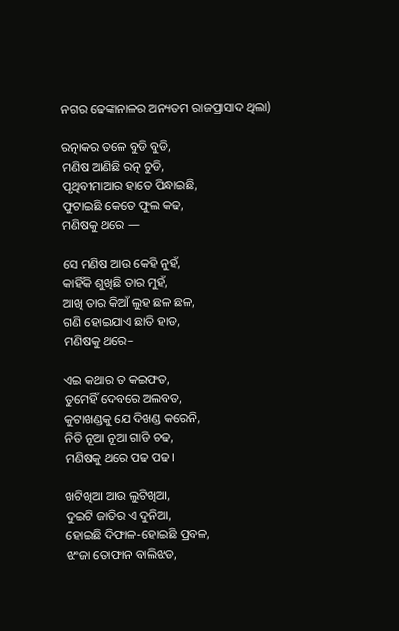ନଗର ଢେଙ୍କାନାଳର ଅନ୍ୟତମ ରାଜପ୍ରାସାଦ ଥିଲା)

ରତ୍ନାକର ତଳେ ବୁଡି ବୁଡି,
ମଣିଷ ଆଣିଛି ରତ୍ନ ଚୁଡି,
ପୃଥିବୀମାଆର ହାତେ ପିନ୍ଧାଇଛି,
ଫୁଟାଇଛି କେତେ ଫୁଲ କଢ,
ମଣିଷକୁ ଥରେ —

ସେ ମଣିଷ ଆଉ କେହି ନୁହଁ,
କାହିଁକି ଶୁଖିଛି ତାର ମୁହଁ,
ଆଖି ତାର କିଆଁ ଲୁହ ଛଳ ଛଳ,
ଗଣି ହୋଇଯାଏ ଛାତି ହାଡ,
ମଣିଷକୁ ଥରେ–

ଏଇ କଥାର ତ କଇଫତ,
ତୁମେହିଁ ଦେବରେ ଅଲବତ,
କୁଟାଖଣ୍ଡକୁ ଯେ ଦିଖଣ୍ଡ କରେନି,
ନିତି ନୂଆ ନୂଆ ଗାଡି ଚଢ,
ମଣିଷକୁ ଥରେ ପଢ ପଢ।

ଖଟିଖିଆ ଆଉ ଲୁଟିଖିଆ,
ଦୁଇଟି ଜାତିର ଏ ଦୁନିଆ,
ହୋଇଛି ଦିଫାଳ-ହୋଇଛି ପ୍ରବଳ,
ଝଂଜା ତୋଫାନ ବାଲିଝଡ,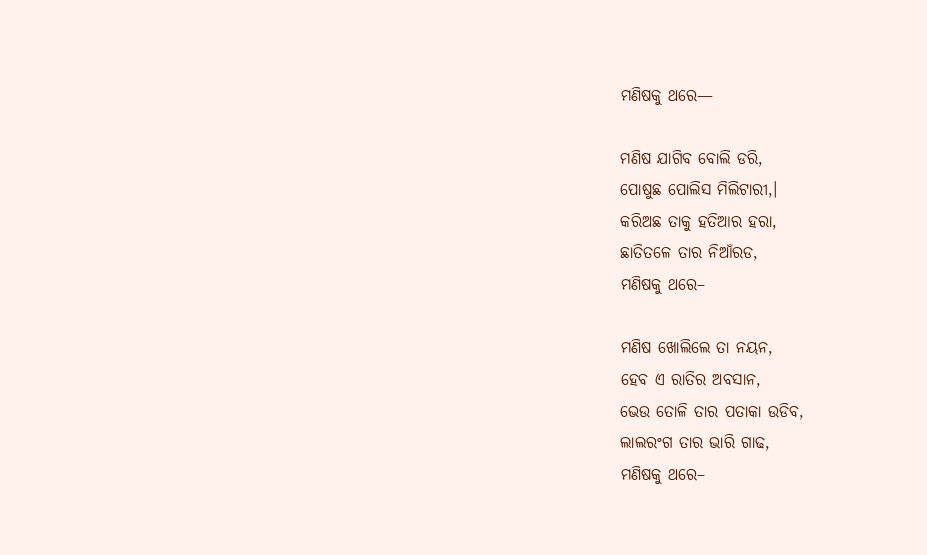ମଣିଷକୁ ଥରେ—

ମଣିଷ ଯାଗିବ ବୋଲି ଡରି,
ପୋଷୁଛ ପୋଲିସ ମିଲିଟାରୀ,।
କରିଅଛ ତାକୁ ହତିଆର ହରା,
ଛାତିତଳେ ତାର ନିଆଁରଡ,
ମଣିଷକୁ ଥରେ–

ମଣିଷ ଖୋଲିଲେ ତା ନୟନ,
ହେବ ଏ ରାତିର ଅବସାନ,
ଭେଉ ତୋଳି ତାର ପତାକା ଉଡିବ,
ଲାଲରଂଗ ତାର ଭାରି ଗାଢ,
ମଣିଷକୁ ଥରେ–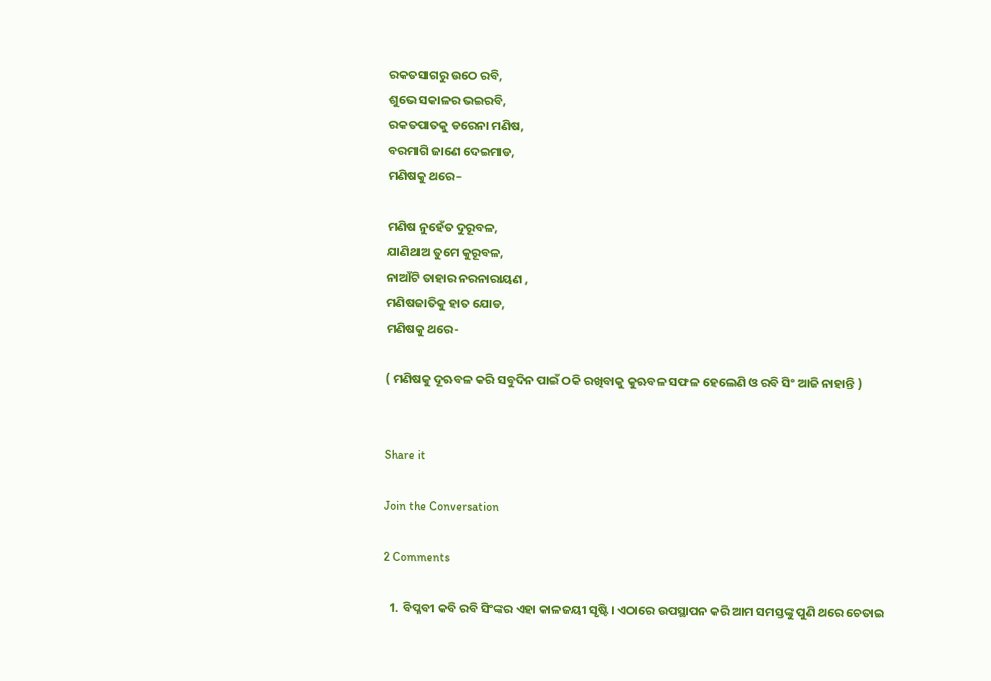ରକତସାଗରୁ ଉଠେ ରବି,
ଶୁଭେ ସକାଳର ଭଇରବି,
ରକତପାତକୁ ଡରେନା ମଣିଷ,
ବରମାଗି ଜାଣେ ଦେଇମାଡ,
ମଣିଷକୁ ଥରେ–

ମଣିଷ ନୁହେଁତ ଦୁରୂବଳ,
ଯାଣିଥାଅ ତୁମେ କୁରୂବଳ,
ନାଆଁଟି ତାହାର ନରନାରାୟଣ ,
ମଣିଷଜାତିକୁ ହାତ ଯୋଡ,
ମଣିଷକୁ ଥରେ-

( ମଣିଷକୁ ଦୂଋବଳ କରି ସବୁଦିନ ପାଇଁ ଠକି ରଖିବାକୁ କୁଋବଳ ସଫଳ ହେଲେଣି ଓ ରବି ସିଂ ଆଜି ନାହାନ୍ତି )


Share it

Join the Conversation

2 Comments

  1. ବିପ୍ଳବୀ କବି ରବି ସିଂଙ୍କର ଏହା କାଳଜୟୀ ସୃଷ୍ଟି। ଏଠାରେ ଉପସ୍ଥାପନ କରି ଆମ ସମସ୍ତଙ୍କୁ ପୁଣି ଥରେ ଚେତାଇ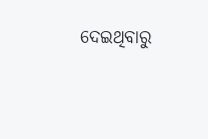ଦେଇଥିବାରୁ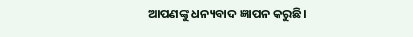ଆପଣଙ୍କୁ ଧନ୍ୟବାଦ ଜ୍ଞାପନ କରୁଛି।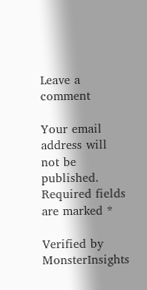Leave a comment

Your email address will not be published. Required fields are marked *

Verified by MonsterInsights